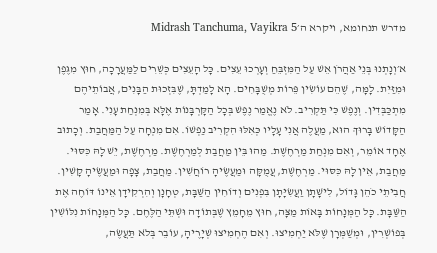מדרש תנחומא, ויקרא ה׳Midrash Tanchuma, Vayikra 5

א׳וְנָתְנוּ בְּנֵי אַהֲרֹן אֵשׁ עַל הַמִּזְבֵּחַ וְעָרְכוּ עֵצִים. כָּל הָעֵצִים כְּשֵׁרִים לַמַּעֲרָכָה, חוּץ מִגֶּפֶן וּמִזַּיִת. לָמָּה, שֶׁהֵם עוֹשִׂין פֵּרוֹת מְשֻׁבָּחִים. הָא לָמַדְתָּ, שֶׁבִּזְכוּת הַבָּנִים, אֲבוֹתֵיהֶם מִתְכַּבְּדִין. וְנֶפֶשׁ כִּי תַּקְרִיב. לֹא נֶאֱמַר נֶפֶשׁ בְּכָל הַקָּרְבָּנוֹת אֶלָּא בְּמִנְחַת עָנִי. אָמַר הַקָּדוֹשׁ בָּרוּךְ הוּא, מַעֲלֶה אֲנִי עָלָיו כְּאִלּוּ הִקְרִיב נַפְשׁוֹ. אִם מִנְחָה עַל הַמַּחֲבַת. וְכָתוּב אֶחָד אוֹמֵר, וְאִם מִנְחַת מַרְחֶשֶׁת. מַהוּ בֵּין מַחֲבַת לְמַרְחֶשֶׁת. מַרְחֶשֶׁת, יֵשׁ לָהּ כִּסּוּי. מַחֲבַת, אֵין לָהּ כִּסּוּי. מַרְחֶשֶׁת, עֲמֻקָּה וּמַעֲשֶׂיהָ רוֹחֲשִׁין. מַחֲבַת, צָפָה וּמַעֲשֶׂיהָ קָשִׁין. חֲבִיתֵי כֹהֵן גָּדוֹל, לִישָׁתָן וַעֲשִׂיָּתָן בִּפְנִים וְדוֹחִין הַשַּׁבָּת, טְחָנָן וְהִרְקִידָן אֵינוֹ דּוֹחֶה אֶת הַשַּׁבָּת. כָּל הַמְּנָחוֹת בָּאוֹת מַצָּה, חוּץ מֵחָמֵץ שֶׁבְּתוֹדָה וּשְׁתֵּי הַלֶּחֶם. כָּל הַמְּנָחוֹת נִלּוֹשִׁין בְּפוֹשְׁרִין, וּמְשַׁמְּרָן שֶׁלֹּא יַחְמִיצוּ. וְאִם הֶחְמִיצוּ שְׁיָרֶיהָ, עוֹבֵר בְּלֹא תַּעֲשֶׂה,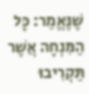שֶׁנֶּאֱמַר: כָּל הַמִּנְחָה אֲשֶׁר תַּקְרִיבוּ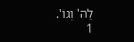לַה' וְגוֹ'.
1